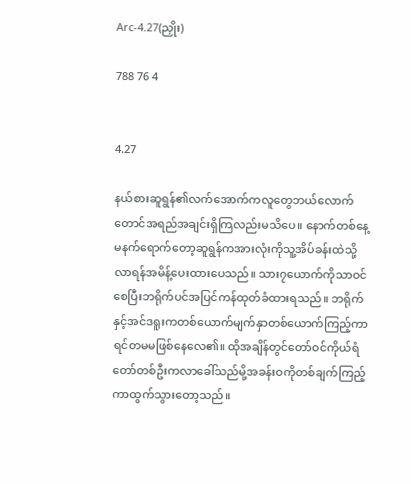Arc-4.27(ညှိုး)

788 76 4


4.27

နယ်စားဆူရွန်၏လက်အောက်ကလူတွေဘယ်လောက်တောင်အရည်အချင်းရှိကြလည်းမသိပေ။ နောက်တစ်နေ့မနက်ရောက်တော့ဆူရွန်ကအားလုံးကိုသူ့အိပ်ခန်းထဲသို့လာရန်အမိန့်ပေးထားပေသည်။ သား၇ယောက်ကိုသာဝင်စေပြီးဘရိုက်ပင်အပြင်ကန်ထုတ်ခံထားရသည်။ ဘရိုက်နှင့်အင်ဒရူးကတစ်ယောက်မျက်နှာတစ်ယောက်ကြည့်ကာရင်တမမဖြစ်နေလေ၏။ ထိုအချိန်တွင်တော်ဝင်ကိုယ်ရံတော်တစ်ဦးကလာခေါ်သည်မို့အခန်းဝကိုတစ်ချက်ကြည့်ကာထွက်သွားတော့သည်။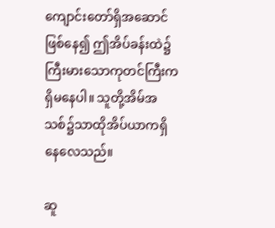ကျောင်းတော်ရှိအဆောင်ဖြစ်နေ၍ ဤအိပ်ခန်းထဲ၌ကြီးမားသောကုတင်ကြီးကရှိမနေပါ။ သူတို့အိမ်အသစ်၌သာထိုအိပ်ယာကရှိနေလေသည်။

ဆူ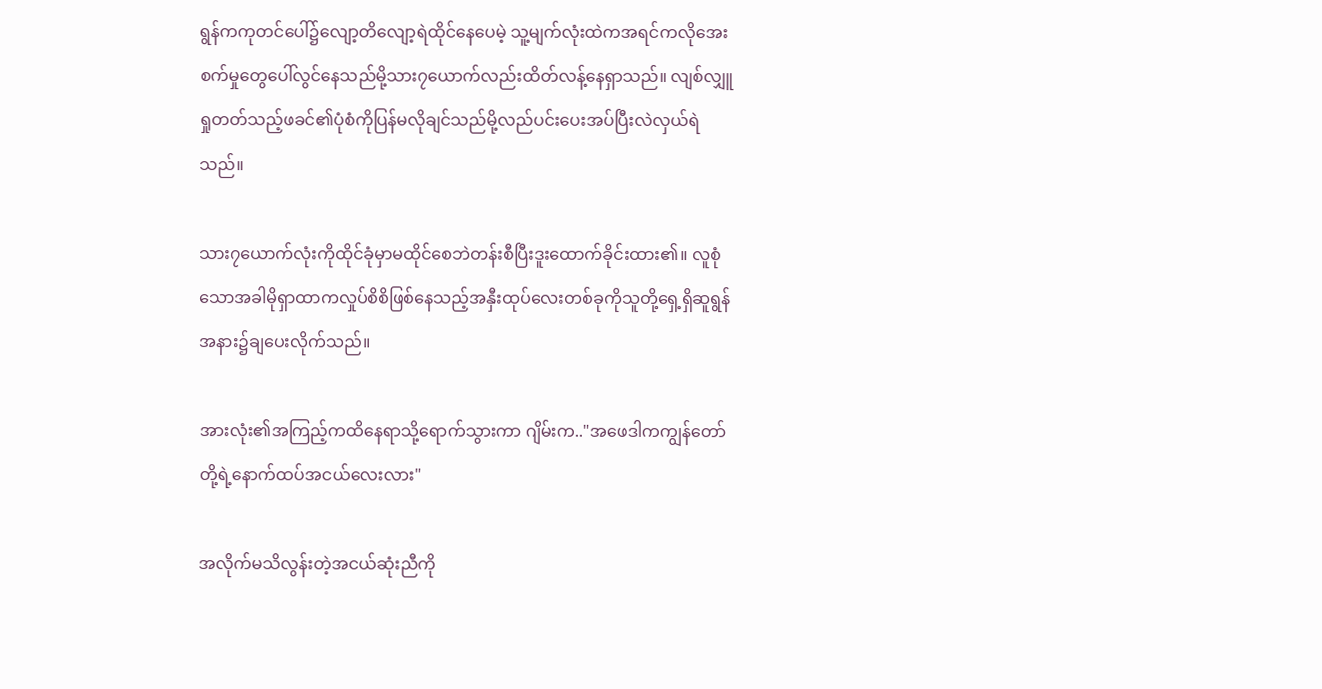ရွန်ကကုတင်ပေါ်၌လျော့တိလျော့ရဲထိုင်နေပေမဲ့ သူ့မျက်လုံးထဲကအရင်ကလိုအေးစက်မှုတွေပေါ်လွင်နေသည်မို့သား၇ယောက်လည်းထိတ်လန့်နေရှာသည်။ လျစ်လျှူရှုတတ်သည့်ဖခင်၏ပုံစံကိုပြန်မလိုချင်သည်မို့လည်ပင်းပေးအပ်ပြီးလဲလှယ်ရဲသည်။

သား၇ယောက်လုံးကိုထိုင်ခုံမှာမထိုင်စေဘဲတန်းစီပြီးဒူးထောက်ခိုင်းထား၏။ လူစုံသောအခါမိုရှာထာကလှုပ်စိစိဖြစ်နေသည့်အနှီးထုပ်လေးတစ်ခုကိုသူတို့ရှေ့ရှိဆူရွန်အနား၌ချပေးလိုက်သည်။

အားလုံး၏အကြည့်ကထိနေရာသို့ရောက်သွားကာ ဂျိမ်းက.."အဖေဒါကကျွန်တော်တို့ရဲ့နောက်ထပ်အငယ်လေးလား"

အလိုက်မသိလွန်းတဲ့အငယ်ဆုံးညီကို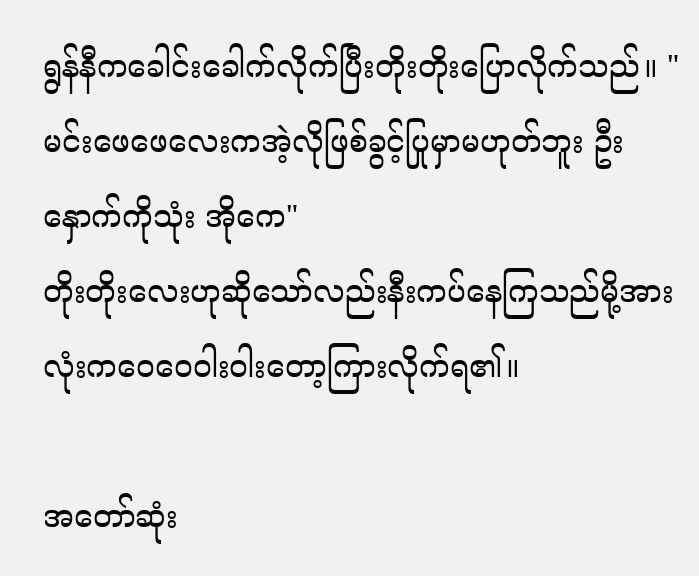ရွန်နီကခေါင်းခေါက်လိုက်ပြီးတိုးတိုးပြောလိုက်သည်။ "မင်းဖေဖေလေးကအဲ့လိုဖြစ်ခွင့်ပြုမှာမဟုတ်ဘူး ဦးနှောက်ကိုသုံး အိုကေ"
တိုးတိုးလေးဟုဆိုသော်လည်းနီးကပ်နေကြသည်မို့အားလုံးကဝေဝေဝါးဝါးတော့ကြားလိုက်ရ၏။

အတော်ဆုံး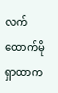လက်ထောက်မိုရှာထာက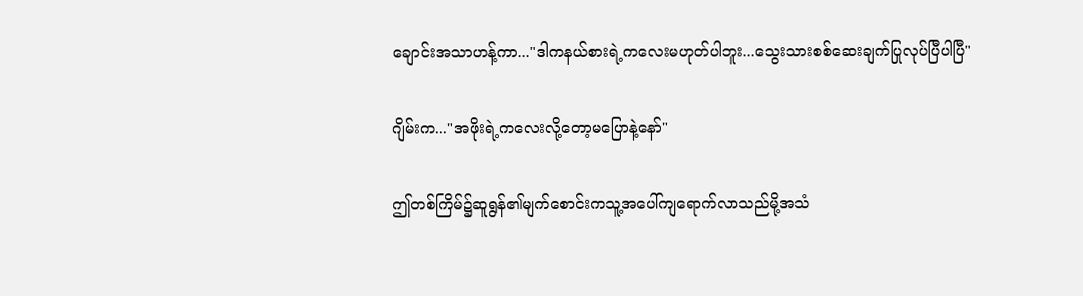ချောင်းအသာဟန့်ကာ..."ဒါကနယ်စားရဲ့ကလေးမဟုတ်ပါဘူး...သွေးသားစစ်ဆေးချက်ပြုလုပ်ပြီပါပြီ"

ဂျိမ်းက..."အဖိုးရဲ့ကလေးလို့တော့မပြောနဲ့နော်"

ဤတစ်ကြိမ်၌ဆူရွန်၏မျက်စောင်းကသူ့အပေါ်ကျရောက်လာသည်မို့အသံ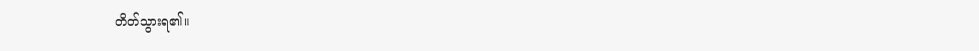တိတ်သွားရ၏။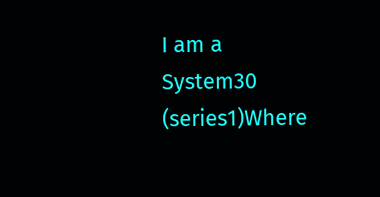I am a System30 (series1)Where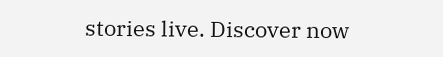stories live. Discover now